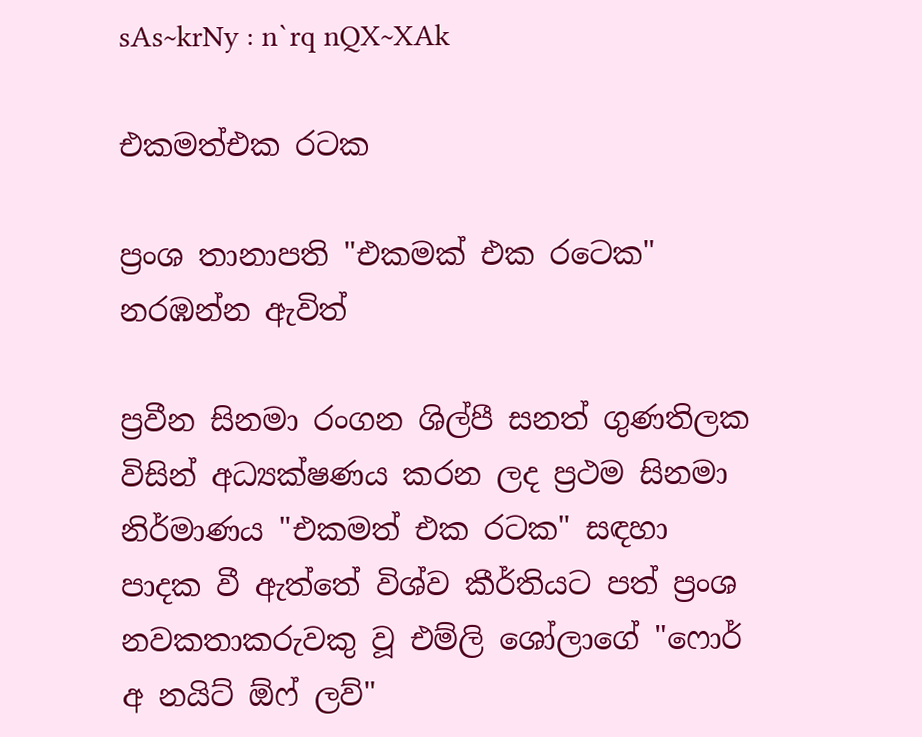sAs~krNy : n`rq nQX~XAk

එකමත්එක රටක

ප්‍රංශ තානාපති "එකමක්‌ එක රටෙක"
නරඹන්න ඇවිත්

ප්‍රවීන සිනමා රංගන ශිල්පී සනත් ගුණතිලක විසින් අධ්‍යක්‌ෂණය කරන ලද ප්‍රථම සිනමා නිර්මාණය "එකමත් එක රටක" සඳහා පාදක වී ඇත්තේ විශ්ව කීර්තියට පත් ප්‍රංශ නවකතාකරුවකු වූ එම්ලි ශෝලාගේ "ෆොර් අ නයිට්‌ ඕෆ් ලව්"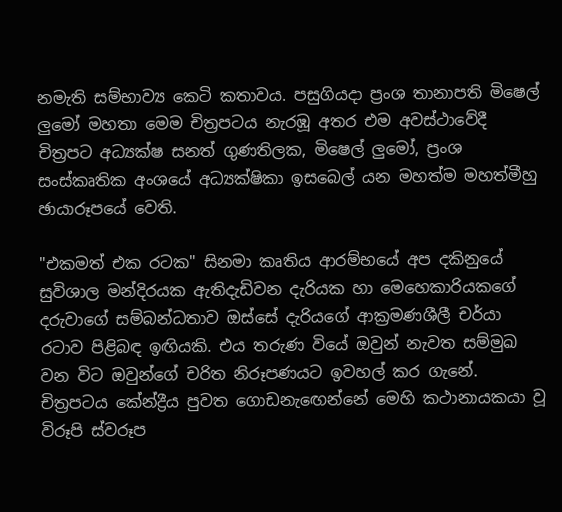නමැති සම්භාව්‍ය කෙටි කතාවය. පසුගියදා ප්‍රංශ තානාපති මිෂෙල් ලුමෝ මහතා මෙම චිත්‍රපටය නැරඹූ අතර එම අවස්‌ථාවේදී චිත්‍රපට අධ්‍යක්‌ෂ සනත් ගුණතිලක, මිෂෙල් ලුමෝ, ප්‍රංශ සංස්‌කෘතික අංශයේ අධ්‍යක්‌ෂිකා ඉසබෙල් යන මහත්ම මහත්මීහු ඡායාරූපයේ වෙති.

"එකමත් එක රටක" සිනමා කෘතිය ආරම්භයේ අප දකිනුයේ සුවිශාල මන්දිරයක ඇතිදැඩිවන දැරියක හා මෙහෙකාරියකගේ දරුවාගේ සම්බන්ධතාව ඔස්‌සේ දැරියගේ ආක්‍රමණශීලී චර්යා රටාව පිළිබඳ ඉඟියකි. එය තරුණ වියේ ඔවුන් නැවත සම්මුඛ වන විට ඔවුන්ගේ චරිත නිරූපණයට ඉවහල් කර ගැනේ. චිත්‍රපටය කේන්ද්‍රීය පුවත ගොඩනැඟෙන්නේ මෙහි කථානායකයා වූ විරූපි ස්‌වරූප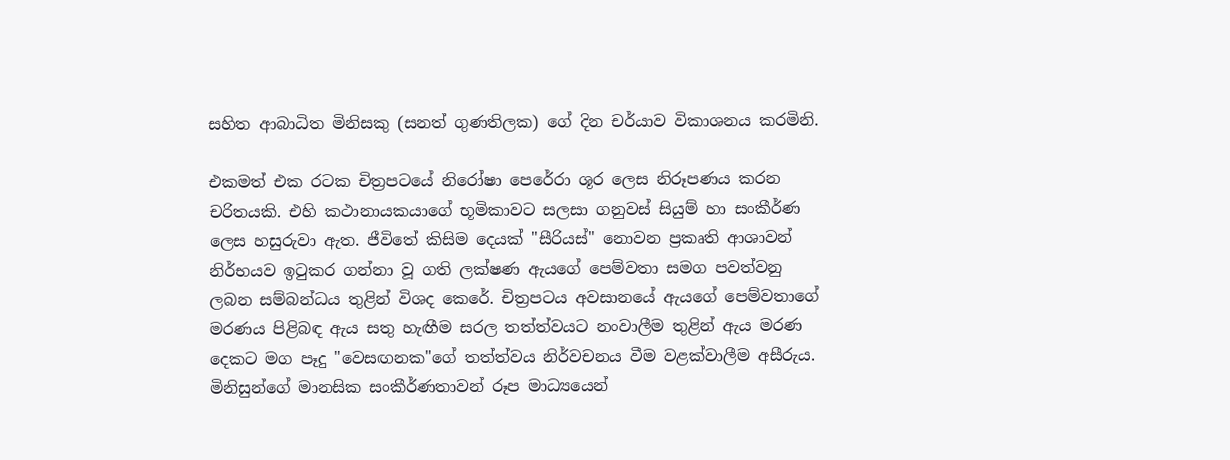සහිත ආබාධිත මිනිසකු (සනත් ගුණතිලක) ගේ දින චර්යාව විකාශනය කරමිනි.

එකමත් එක රටක චිත්‍රපටයේ නිරෝෂා පෙරේරා ශූර ලෙස නිරූපණය කරන චරිතයකි. එහි කථානායකයාගේ භූමිකාවට සලසා ගනුවස්‌ සියුම් හා සංකීර්ණ ලෙස හසුරුවා ඇත. ජීවිතේ කිසිම දෙයක්‌ "සීරියස්‌" නොවන ප්‍රකෘති ආශාවන් නිර්භයව ඉටුකර ගන්නා වූ ගති ලක්‌ෂණ ඇයගේ පෙම්වතා සමග පවත්වනු ලබන සම්බන්ධය තුළින් විශද කෙරේ. චිත්‍රපටය අවසානයේ ඇයගේ පෙම්වතාගේ මරණය පිළිබඳ ඇය සතු හැඟීම සරල තත්ත්වයට නංවාලීම තුළින් ඇය මරණ දෙකට මග පෑදු "වෙසඟනක"ගේ තත්ත්වය නිර්වචනය වීම වළක්‌වාලීම අසීරුය. මිනිසුන්ගේ මානසික සංකීර්ණතාවන් රූප මාධ්‍යයෙන්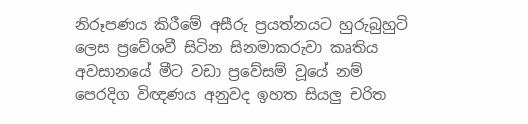නිරූපණය කිරීමේ අසීරු ප්‍රයත්නයට හුරුබුහුටි ලෙස ප්‍රවේශවී සිටින සිනමාකරුවා කෘතිය අවසානයේ මීට වඩා ප්‍රවේසම් වූයේ නම් පෙරදිග විඥණය අනුවද ඉහත සියලු චරිත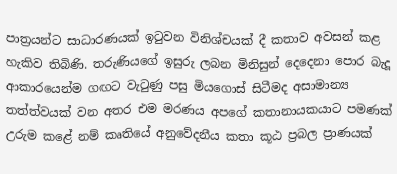පාත්‍රයන්ට සාධාරණයක්‌ ඉටුවන විනිශ්චයක්‌ දී කතාව අවසන් කළ හැකිව තිබිණි. තරුණියගේ ඉසුරු ලබන මිනිසුන් දෙදෙනා පොර බැදූ ආකාරයෙන්ම ගඟට වැටුණු පසු මියගොස්‌ සිටීමද අසාමාන්‍ය තත්ත්වයක්‌ වන අතර එම මරණය අපගේ කතානායකයාට පමණක්‌ උරුම කළේ නම් කෘතියේ අනුවේදනීය කතා කූඨ ප්‍රබල ප්‍රාණයක්‌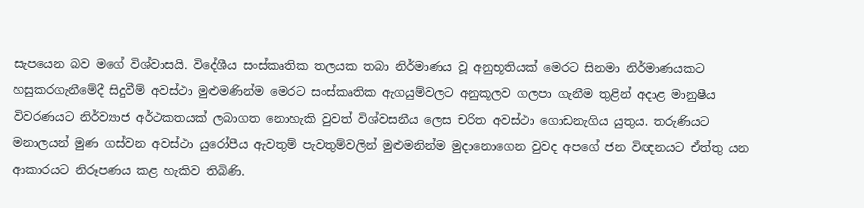සැපයෙන බව මගේ විශ්වාසයි. විදේශීය සංස්‌කෘතික තලයක තබා නිර්මාණය වූ අනුභූතියක්‌ මෙරට සිනමා නිර්මාණයකට හසුකරගැනීමේදී සිදුවීම් අවස්‌ථා මුළුමණින්ම මෙරට සංස්‌කෘතික ඇගයුම්වලට අනුකූලව ගලපා ගැනීම තුළින් අදාළ මානුෂීය විවරණයට නිර්ව්‍යාජ අර්ථකතයක්‌ ලබාගත නොහැකි වුවත් විශ්වසනීය ලෙස චරිත අවස්‌ථා ගොඩනැගිය යුතුය. තරුණියට මනාලයන් මුණ ගස්‌වන අවස්‌ථා යුරෝපීය ඇවතුම් පැවතුම්වලින් මුළුමනින්ම මුදානොගෙන වුවද අපගේ ජන විඥනයට ඒත්තු යන ආකාරයට නිරූපණය කළ හැකිව තිබිණි.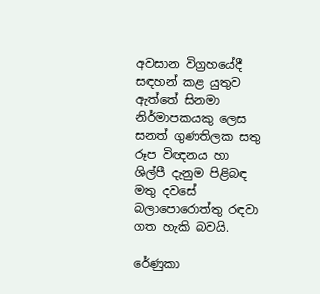අවසාන විග්‍රහයේදී සඳහන් කළ යුතුව ඇත්තේ සිනමා නිර්මාපකයකු ලෙස සනත් ගුණතිලක සතු රූප විඥනය හා ශිල්පී දැනුම පිළිබඳ මතු දවසේ බලාපොරොත්තු රඳවා ගත හැකි බවයි.

රේණුකා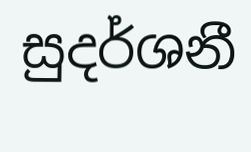සුදර්ශනී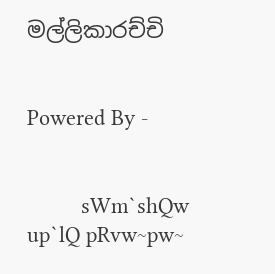මල්ලිකාරච්චි


Powered By -


         sWm`shQw up`lQ pRvw~pw~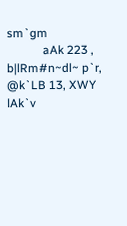sm`gm
            aAk 223 , b|lRm#n~dl~ p`r, @k`LB 13, XWY lAk`v